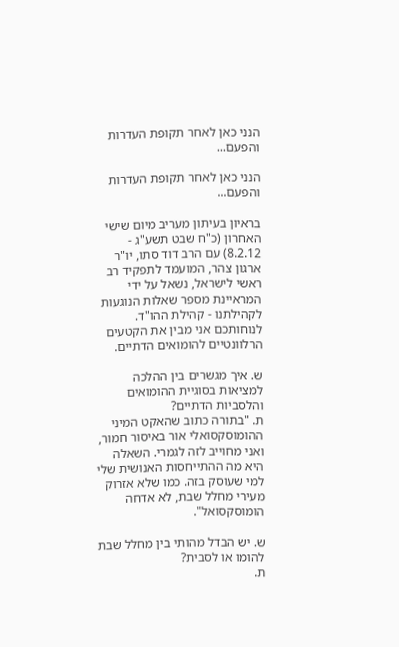הנני כאן לאחר תקופת העדרות והפעם...

הנני כאן לאחר תקופת העדרות והפעם...

בראיון בעיתון מעריב מיום שישי האחרון (כ"ח שבט תשע"ג - 8.2.12) עם הרב דוד סתו, יו"ר ארגון צהר, המועמד לתפקיד רב ראשי לישראל, נשאל על ידי המראיינת מספר שאלות הנוגעות לקהילתנו - קהילת ההו"ד.
לנוחותכם אני מבין את הקטעים הרלוונטיים להומואים הדתיים.

ש. איך מגשרים בין ההלכה למציאות בסוגיית ההומואים והלסביות הדתיים?
ת. "בתורה כתוב שהאקט המיני ההומוסקסואלי אור באיסור חמור, ואני מחוייב לזה לגמרי. השאלה היא מה ההתייחסות האנושית שלי למי שעוסק בזה. כמו שלא אזרוק מעירי מחלל שבת, לא אדחה הומוסקסואל".

ש. יש הבדל מהותי בין מחלל שבת להומו או לסבית?
ת.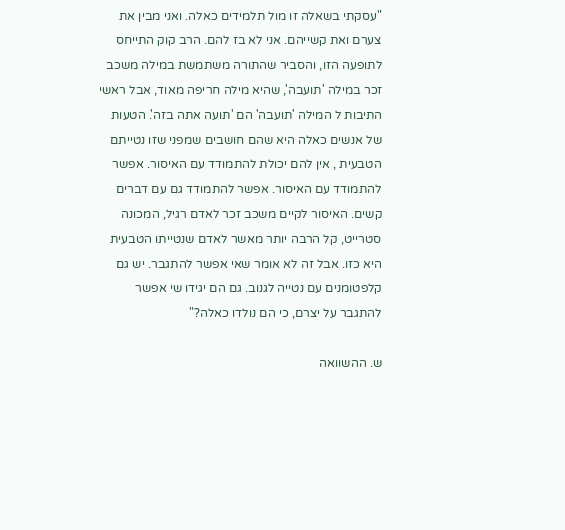"עסקתי בשאלה זו מול תלמידים כאלה. ואני מבין את צערם ואת קשייהם. אני לא בז להם. הרב קוק התייחס לתופעה הזו, והסביר שהתורה משתמשת במילה משכב זכר במילה 'תועבה', שהיא מילה חריפה מאוד, אבל ראשי התיבות ל המילה 'תועבה' הם 'תועה אתה בזה'. הטעות של אנשים כאלה היא שהם חושבים שמפני שזו נטייתם הטבעית , אין להם יכולת להתמודד עם האיסור. אפשר להתמודד עם האיסור. אפשר להתמודד גם עם דברים קשים. האיסור לקיים משכב זכר לאדם רגיל, המכונה סטרייט, קל הרבה יותר מאשר לאדם שנטייתו הטבעית היא כזו. אבל זה לא אומר שאי אפשר להתגבר. יש גם קלפטומנים עם נטייה לגנוב. גם הם יגידו שי אפשר להתגבר על יצרם, כי הם נולדו כאלה?"

ש. ההשוואה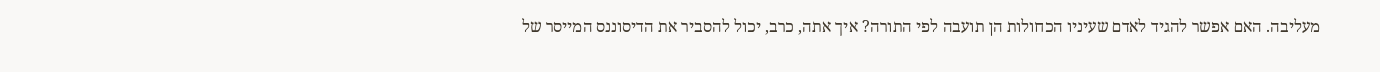מעליבה. האם אפשר להגיד לאדם שעיניו הכחולות הן תועבה לפי התורה? איך אתה, כרב, יכול להסביר את הדיסוננס המייסר של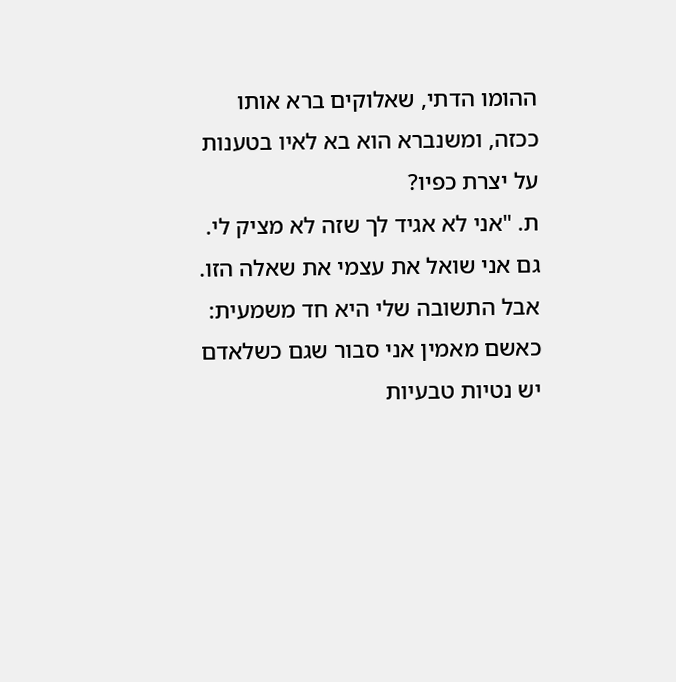ההומו הדתי, שאלוקים ברא אותו ככזה, ומשנברא הוא בא לאיו בטענות על יצרת כפיו?
ת. "אני לא אגיד לך שזה לא מציק לי. גם אני שואל את עצמי את שאלה הזו. אבל התשובה שלי היא חד משמעית: כאשם מאמין אני סבור שגם כשלאדם יש נטיות טבעיות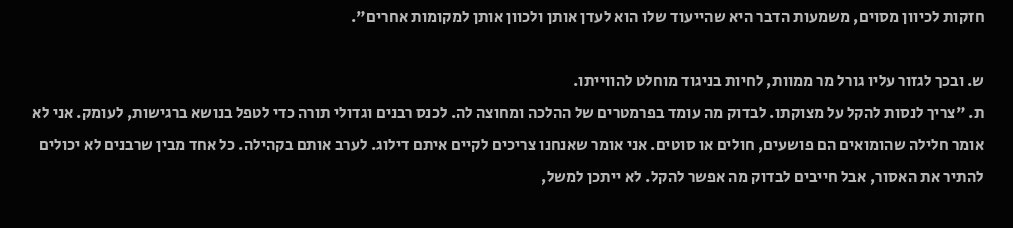חזקות לכיוון מסוים, משמעות הדבר היא שהייעוד שלו הוא לעדן אותן ולכוון אותן למקומות אחרים".

ש. ובכך לגזור עליו גורל מר ממוות, לחיות בניגוד מוחלט להווייתו.
ת. "צריך לנסות להקל על מצוקתו. לבדוק מה עומד בפרמטרים של ההלכה ומחוצה לה. לכנס רבנים וגדולי תורה כדי לטפל בנושא ברגישות, לעומק. אני לא אומר חלילה שהומואים הם פושעים, חולים או סוטים. אני אומר שאנחנו צריכים לקיים איתם דילוג. לערב אותם בקהילה. כל אחד מבין שרבנים לא יכולים להתיר את האסור, אבל חייבים לבדוק מה אפשר להקל. לא ייתכן למשל,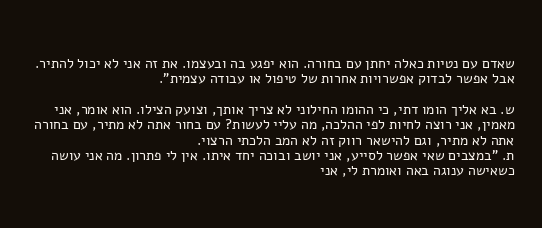שאדם עם נטיות כאלה יחתן עם בחורה. הוא יפגע בה ובעצמו. את זה אני לא יכול להתיר. אבל אפשר לבדוק אפשרויות אחרות של טיפול או עבודה עצמית".

ש. בא אליך הומו דתי, כי ההומו החילוני לא צריך אותך, וצועק הצילו. הוא אומר, אני מאמין, אני רוצה לחיות לפי ההלכה, מה עליי לעשות? עם בחור אתה לא מתיר, עם בחורה אתה לא מתיר, וגם להישאר רווק זה לא המב הלכתי הרצוי.
ת. "במצבים שאי אפשר לסייע, אני יושב ובוכה יחד איתו. אין לי פתרון. מה אני עושה כשאישה ענוגה באה ואומרת לי, אני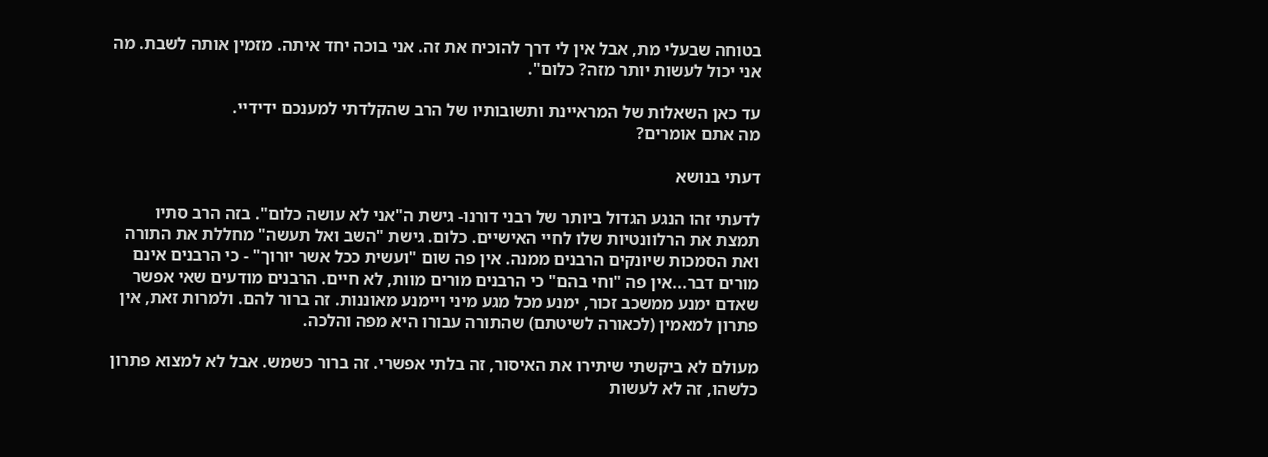בטוחה שבעלי מת, אבל אין לי דרך להוכיח את זה. אני בוכה יחד איתה. מזמין אותה לשבת. מה אני יכול לעשות יותר מזה? כלום".

עד כאן השאלות של המראיינת ותשובותיו של הרב שהקלדתי למענכם ידידיי.
מה אתם אומרים?

דעתי בנושא

לדעתי זהו הנגע הגדול ביותר של רבני דורנו- גישת ה"אני לא עושה כלום". בזה הרב סתיו תמצת את הרלוונטיות שלו לחיי האישיים. כלום. גישת "השב ואל תעשה" מחללת את התורה ואת הסמכות שיונקים הרבנים ממנה. אין פה שום "ועשית ככל אשר יורוך" - כי הרבנים אינם מורים דבר...אין פה "וחי בהם" כי הרבנים מורים מוות, לא חיים. הרבנים מודעים שאי אפשר שאדם ימנע ממשכב זכור, ימנע מכל מגע מיני ויימנע מאוננות. זה ברור להם. ולמרות זאת, אין פתרון למאמין (לכאורה לשיטתם) שהתורה עבורו היא מפה והלכה.

מעולם לא ביקשתי שיתירו את האיסור, זה בלתי אפשרי. זה ברור כשמש. אבל לא למצוא פתרון כלשהו, זה לא לעשות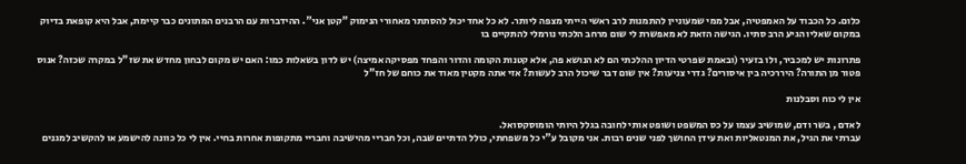כלום. כל הכבוד על האמפטיה, אבל ממי שמעוניין להתמנות לרב ראשי הייתי מצפה ליותר. לא כל אחד יכול להסתתר מאחורי הנימוק "קטן אני". ההידברות עם הרבנים המתונים כבר קיימת, אבל היא קופאת בדיוק במקום שאליו הגיע הרב סתיו. הגישה הזאת לא מאפשרת לי שום מרחב הלכתי נורמלי להתקיים בו

פתרונות יש למכביר, ולו בזעיר (ובאמת שפרטי הדיון ההלכתי הם לא הנושא פה, אלא קטנות הקומה והדור והפחד מפסיקה אמיצה) יש לדון בשאלות כמו: האם יש מקום לבחון מחדש את שז"ל במקרה שכזה? אנוס פטור מן התורה? היררכיה בין איסורים? גדרי צניעות? אין שום דבר שיכול הרב לעשות? אזי אתה מקטין מאוד את כוחם של חז"ל

אין לי כוח וסבלנות

לאדם , בשר ודם, שמושיב עצמו על כס המשפט ושופט אותי לחובה בגלל היותי הומוסקסואל.
עברתי את הגיל, את המנטאליות ואת עידן החושך לפני שנים רבות. אני מקובל ע"י כל משפחתי, כולל הדתיים שבה, וכל חבריי מהישיבה וחבריי מתקופות אחרות בחיי. אין לי כל כוונה להישמע או להקשיב למגנים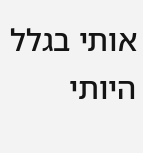אותי בגלל היותי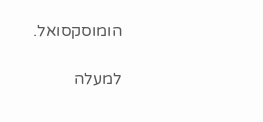הומוסקסואל.

למעלה